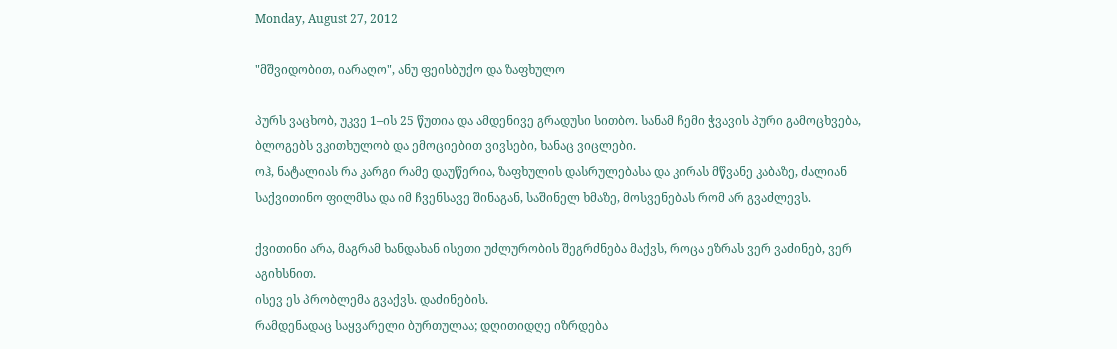Monday, August 27, 2012

"მშვიდობით, იარაღო", ანუ ფეისბუქო და ზაფხულო

პურს ვაცხობ, უკვე 1–ის 25 წუთია და ამდენივე გრადუსი სითბო. სანამ ჩემი ჭვავის პური გამოცხვება, ბლოგებს ვკითხულობ და ემოციებით ვივსები, ხანაც ვიცლები.
ოჰ, ნატალიას რა კარგი რამე დაუწერია, ზაფხულის დასრულებასა და კირას მწვანე კაბაზე, ძალიან საქვითინო ფილმსა და იმ ჩვენსავე შინაგან, საშინელ ხმაზე, მოსვენებას რომ არ გვაძლევს.

ქვითინი არა, მაგრამ ხანდახან ისეთი უძლურობის შეგრძნება მაქვს, როცა ეზრას ვერ ვაძინებ, ვერ აგიხსნით.
ისევ ეს პრობლემა გვაქვს. დაძინების.
რამდენადაც საყვარელი ბურთულაა; დღითიდღე იზრდება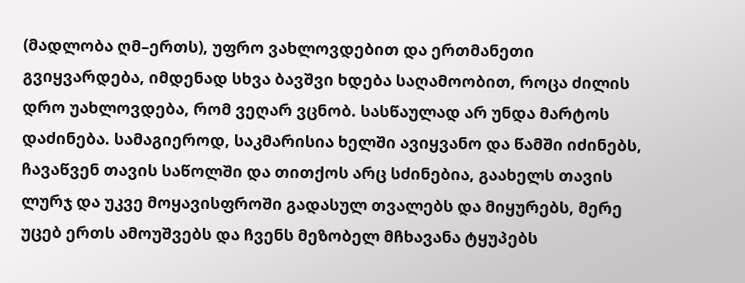(მადლობა ღმ–ერთს), უფრო ვახლოვდებით და ერთმანეთი გვიყვარდება, იმდენად სხვა ბავშვი ხდება საღამოობით, როცა ძილის დრო უახლოვდება, რომ ვეღარ ვცნობ. სასწაულად არ უნდა მარტოს დაძინება. სამაგიეროდ, საკმარისია ხელში ავიყვანო და წამში იძინებს, ჩავაწვენ თავის საწოლში და თითქოს არც სძინებია, გაახელს თავის ლურჯ და უკვე მოყავისფროში გადასულ თვალებს და მიყურებს, მერე უცებ ერთს ამოუშვებს და ჩვენს მეზობელ მჩხავანა ტყუპებს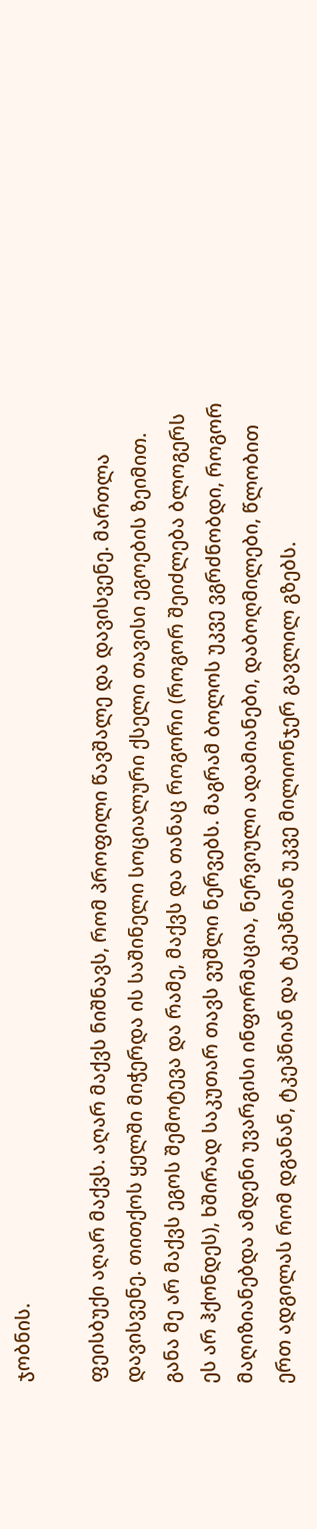ჯობნის.

ფეისბუქი აღარ მაქვს. აღარ მაქვს ნიშნავს, რომ პროფილი წავშალე და დავისვენე. მართლა დავისვენე. თითქოს ყელში მიჭერდა ის საშინელი სოციალური ქსელი თავისი ეგოების ზეიმით. განა მე არ მაქვს ეგოს შემოტევა და რამე, მაქვს და თანაც როგორი (როგორ შეიძლება ბლოგერს ეს არ ჰქონდეს), ხშირად საკუთარ თავს ვუშლი ნერვებს. მაგრამ ბოლოს უკვე ვგრძნობდი, როგორ მაღიზიანებდა ამდენი უვარგისი ინფორმაცია, ნერვიული ადამიანები, დაბოღმილები, წლობით ერთ ადგილას რომ დგანან, ტკეპნიან და ტკეპნიან უკვე მილიონჯერ გავლილ გზებს.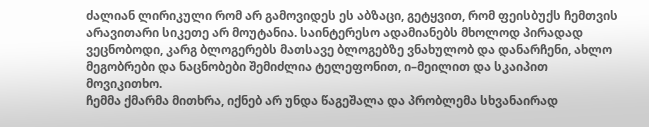ძალიან ლირიკული რომ არ გამოვიდეს ეს აბზაცი, გეტყვით, რომ ფეისბუქს ჩემთვის არავითარი სიკეთე არ მოუტანია. საინტერესო ადამიანებს მხოლოდ პირადად ვეცნობოდი, კარგ ბლოგერებს მათსავე ბლოგებზე ვნახულობ და დანარჩენი, ახლო მეგობრები და ნაცნობები შემიძლია ტელეფონით, ი–მეილით და სკაიპით მოვიკითხო.
ჩემმა ქმარმა მითხრა, იქნებ არ უნდა წაგეშალა და პრობლემა სხვანაირად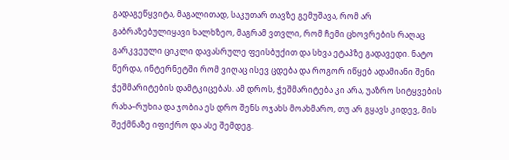გადაგეწყვიტა, მაგალითად, საკუთარ თავზე გემუშავა, რომ არ გაბრაზებულიყავი ხალხზეო, მაგრამ ვთვლი, რომ ჩემი ცხოვრების რაღაც გარკვეული ციკლი დავასრულე ფეისბუქით და სხვა ეტაპზე გადავედი. ნატო წერდა, ინტერნეტში რომ ვიღაც ისევ ცდება და როგორ იწყებ ადამიანი შენი ჭეშმარიტების დამტკიცებას. ამ დროს, ჭეშმარიტება კი არა, უაზრო სიტყვების რახა–რუხია და ჯობია ეს დრო შენს ოჯახს მოახმარო, თუ არ გყავს კიდევ, მის შექმნაზე იფიქრო და ასე შემდეგ.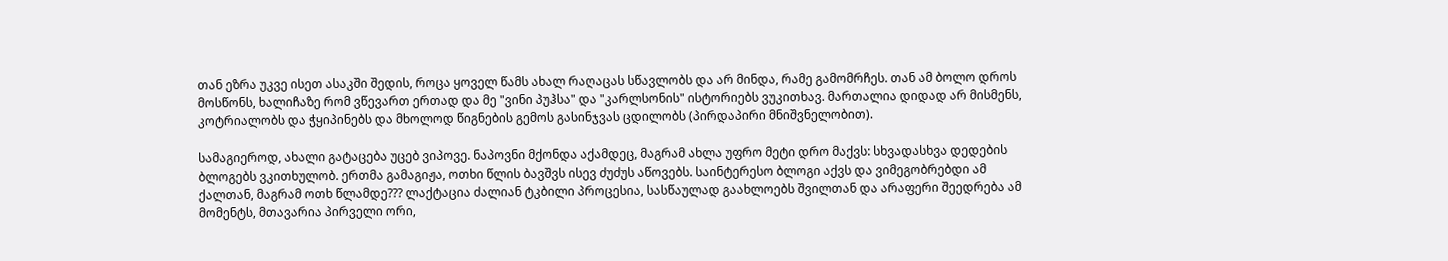თან ეზრა უკვე ისეთ ასაკში შედის, როცა ყოველ წამს ახალ რაღაცას სწავლობს და არ მინდა, რამე გამომრჩეს. თან ამ ბოლო დროს მოსწონს, ხალიჩაზე რომ ვწევართ ერთად და მე "ვინი პუჰსა" და "კარლსონის" ისტორიებს ვუკითხავ. მართალია დიდად არ მისმენს, კოტრიალობს და ჭყიპინებს და მხოლოდ წიგნების გემოს გასინჯვას ცდილობს (პირდაპირი მნიშვნელობით).

სამაგიეროდ, ახალი გატაცება უცებ ვიპოვე. ნაპოვნი მქონდა აქამდეც, მაგრამ ახლა უფრო მეტი დრო მაქვს: სხვადასხვა დედების ბლოგებს ვკითხულობ. ერთმა გამაგიჟა, ოთხი წლის ბავშვს ისევ ძუძუს აწოვებს. საინტერესო ბლოგი აქვს და ვიმეგობრებდი ამ ქალთან, მაგრამ ოთხ წლამდე??? ლაქტაცია ძალიან ტკბილი პროცესია, სასწაულად გაახლოებს შვილთან და არაფერი შეედრება ამ მომენტს, მთავარია პირველი ორი,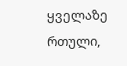ყველაზე რთული,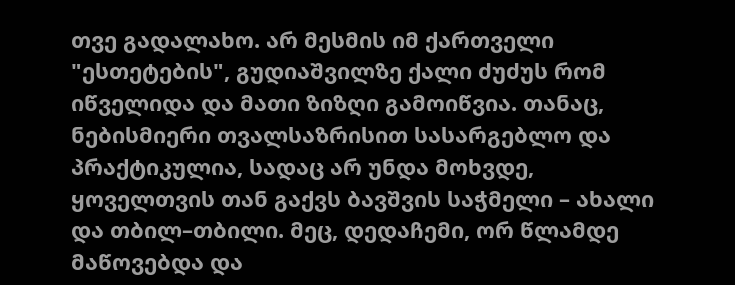თვე გადალახო. არ მესმის იმ ქართველი "ესთეტების", გუდიაშვილზე ქალი ძუძუს რომ იწველიდა და მათი ზიზღი გამოიწვია. თანაც, ნებისმიერი თვალსაზრისით სასარგებლო და პრაქტიკულია, სადაც არ უნდა მოხვდე, ყოველთვის თან გაქვს ბავშვის საჭმელი – ახალი და თბილ–თბილი. მეც, დედაჩემი, ორ წლამდე მაწოვებდა და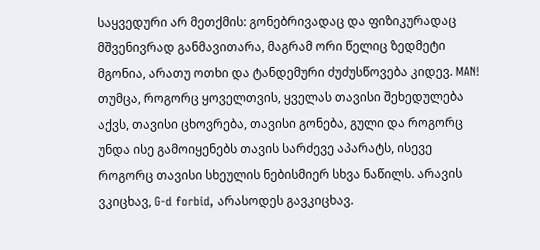საყვედური არ მეთქმის: გონებრივადაც და ფიზიკურადაც მშვენივრად განმავითარა, მაგრამ ორი წელიც ზედმეტი მგონია, არათუ ოთხი და ტანდემური ძუძუსწოვება კიდევ. MAN! თუმცა, როგორც ყოველთვის, ყველას თავისი შეხედულება აქვს, თავისი ცხოვრება, თავისი გონება, გული და როგორც უნდა ისე გამოიყენებს თავის სარძევე აპარატს, ისევე როგორც თავისი სხეულის ნებისმიერ სხვა ნაწილს. არავის ვკიცხავ, G-d forbid, არასოდეს გავკიცხავ.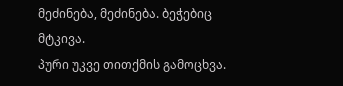მეძინება, მეძინება. ბეჭებიც მტკივა.
პური უკვე თითქმის გამოცხვა.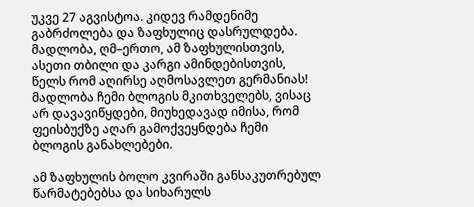უკვე 27 აგვისტოა. კიდევ რამდენიმე გაბრძოლება და ზაფხულიც დასრულდება. მადლობა, ღმ–ერთო, ამ ზაფხულისთვის, ასეთი თბილი და კარგი ამინდებისთვის, წელს რომ აღირსე აღმოსავლეთ გერმანიას! მადლობა ჩემი ბლოგის მკითხველებს, ვისაც არ დავავიწყდები, მიუხედავად იმისა, რომ ფეისბუქზე აღარ გამოქვეყნდება ჩემი ბლოგის განახლებები.

ამ ზაფხულის ბოლო კვირაში განსაკუთრებულ წარმატებებსა და სიხარულს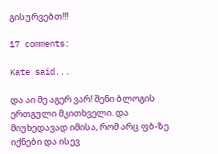გისურვებთ!!!

17 comments:

Kate said...

და აი მე აგერ ვარ! შენი ბლოგის ერთგული მკითხველი. და მიუხედავად იმისა, რომ არც ფბ-ზე იქნები და ისევ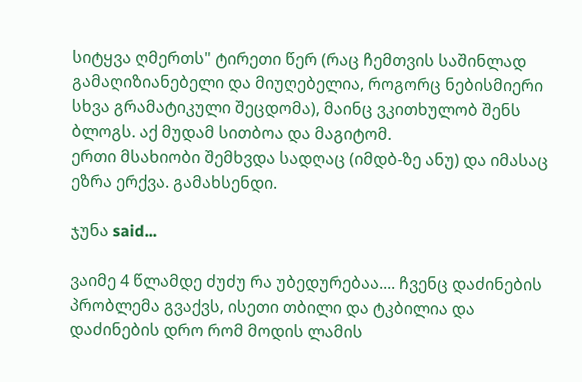სიტყვა ღმერთს" ტირეთი წერ (რაც ჩემთვის საშინლად გამაღიზიანებელი და მიუღებელია, როგორც ნებისმიერი სხვა გრამატიკული შეცდომა), მაინც ვკითხულობ შენს ბლოგს. აქ მუდამ სითბოა და მაგიტომ.
ერთი მსახიობი შემხვდა სადღაც (იმდბ-ზე ანუ) და იმასაც ეზრა ერქვა. გამახსენდი.

ჯუნა said...

ვაიმე 4 წლამდე ძუძუ რა უბედურებაა.... ჩვენც დაძინების პრობლემა გვაქვს, ისეთი თბილი და ტკბილია და დაძინების დრო რომ მოდის ლამის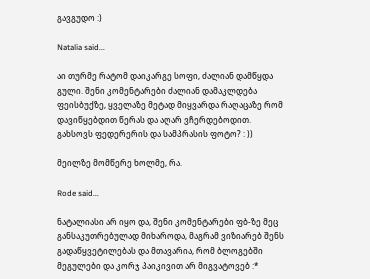გავგუდო :)

Natalia said...

აი თურმე რატომ დაიკარგე სოფი, ძალიან დამწყდა გული. შენი კომენტარები ძალიან დამაკლდება ფეისბუქზე, ყველაზე მეტად მიყვარდა რაღაცაზე რომ დავიწყებდით წერას და აღარ ვჩერდებოდით. გახსოვს ფედერერის და სამპრასის ფოტო? : ))

მეილზე მომწერე ხოლმე, რა.

Rode said...

ნატალიასი არ იყო და, შენი კომენტარები ფბ-ზე მეც განსაკუთრებულად მიხაროდა, მაგრამ ვიზიარებ შენს გადაწყვეტილებას და მთავარია, რომ ბლოგებში მეგულები და კორჯ პაიკივით არ მიგვატოვებ :*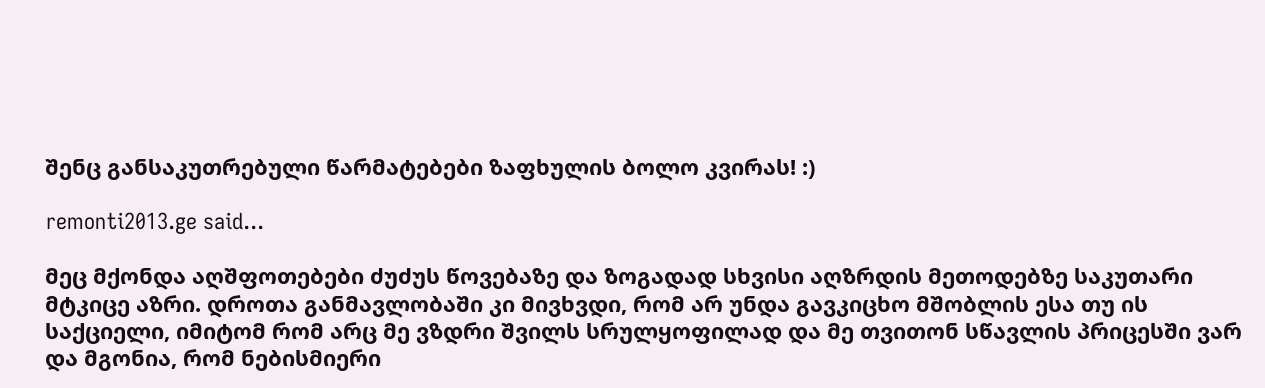შენც განსაკუთრებული წარმატებები ზაფხულის ბოლო კვირას! :)

remonti2013.ge said...

მეც მქონდა აღშფოთებები ძუძუს წოვებაზე და ზოგადად სხვისი აღზრდის მეთოდებზე საკუთარი მტკიცე აზრი. დროთა განმავლობაში კი მივხვდი, რომ არ უნდა გავკიცხო მშობლის ესა თუ ის საქციელი, იმიტომ რომ არც მე ვზდრი შვილს სრულყოფილად და მე თვითონ სწავლის პრიცესში ვარ და მგონია, რომ ნებისმიერი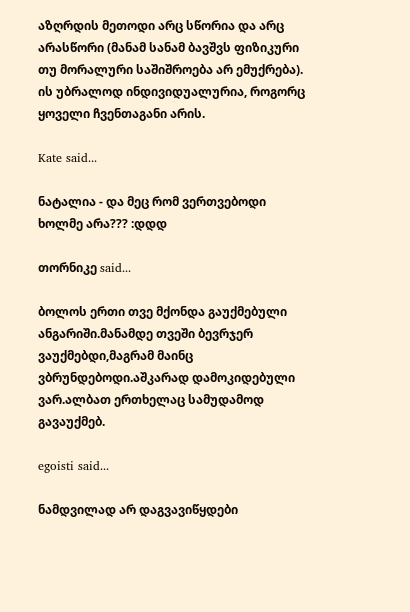აზღრდის მეთოდი არც სწორია და არც არასწორი (მანამ სანამ ბავშვს ფიზიკური თუ მორალური საშიშროება არ ემუქრება). ის უბრალოდ ინდივიდუალურია, როგორც ყოველი ჩვენთაგანი არის.

Kate said...

ნატალია - და მეც რომ ვერთვებოდი ხოლმე არა??? :დდდ

თორნიკე said...

ბოლოს ერთი თვე მქონდა გაუქმებული ანგარიში.მანამდე თვეში ბევრჯერ ვაუქმებდი,მაგრამ მაინც ვბრუნდებოდი.აშკარად დამოკიდებული ვარ.ალბათ ერთხელაც სამუდამოდ გავაუქმებ.

egoisti said...

ნამდვილად არ დაგვავიწყდები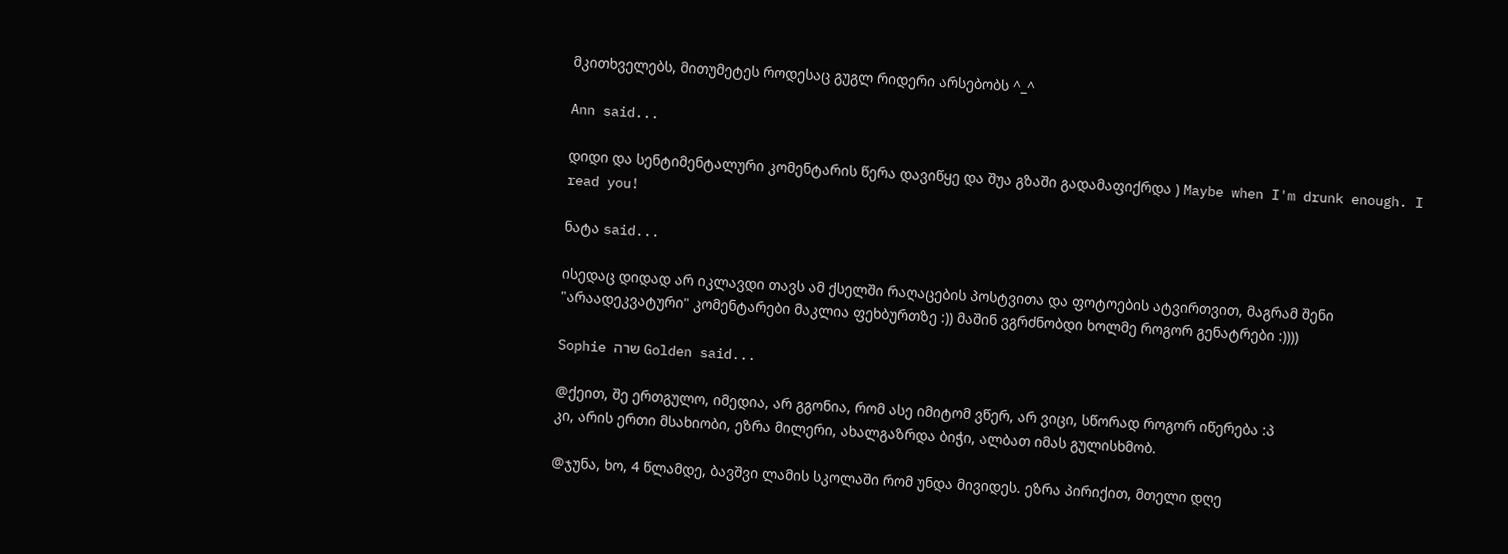მკითხველებს, მითუმეტეს როდესაც გუგლ რიდერი არსებობს ^_^

Ann said...

დიდი და სენტიმენტალური კომენტარის წერა დავიწყე და შუა გზაში გადამაფიქრდა ) Maybe when I'm drunk enough. I read you!

ნატა said...

ისედაც დიდად არ იკლავდი თავს ამ ქსელში რაღაცების პოსტვითა და ფოტოების ატვირთვით, მაგრამ შენი "არაადეკვატური" კომენტარები მაკლია ფეხბურთზე :)) მაშინ ვგრძნობდი ხოლმე როგორ გენატრები :))))

Sophie שרה Golden said...

@ქეით, შე ერთგულო, იმედია, არ გგონია, რომ ასე იმიტომ ვწერ, არ ვიცი, სწორად როგორ იწერება :პ
კი, არის ერთი მსახიობი, ეზრა მილერი, ახალგაზრდა ბიჭი, ალბათ იმას გულისხმობ.

@ჯუნა, ხო, 4 წლამდე, ბავშვი ლამის სკოლაში რომ უნდა მივიდეს. ეზრა პირიქით, მთელი დღე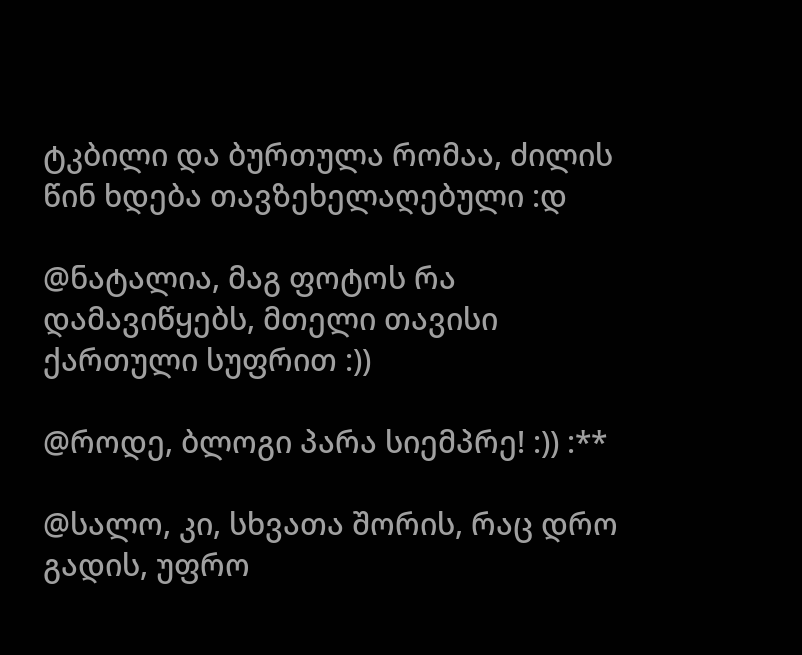ტკბილი და ბურთულა რომაა, ძილის წინ ხდება თავზეხელაღებული :დ

@ნატალია, მაგ ფოტოს რა დამავიწყებს, მთელი თავისი ქართული სუფრით :))

@როდე, ბლოგი პარა სიემპრე! :)) :**

@სალო, კი, სხვათა შორის, რაც დრო გადის, უფრო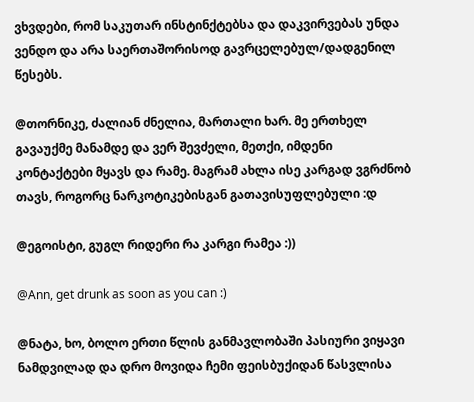ვხვდები, რომ საკუთარ ინსტინქტებსა და დაკვირვებას უნდა ვენდო და არა საერთაშორისოდ გავრცელებულ/დადგენილ წესებს.

@თორნიკე, ძალიან ძნელია, მართალი ხარ. მე ერთხელ გავაუქმე მანამდე და ვერ შევძელი, მეთქი, იმდენი კონტაქტები მყავს და რამე. მაგრამ ახლა ისე კარგად ვგრძნობ თავს, როგორც ნარკოტიკებისგან გათავისუფლებული :დ

@ეგოისტი, გუგლ რიდერი რა კარგი რამეა :))

@Ann, get drunk as soon as you can :)

@ნატა, ხო, ბოლო ერთი წლის განმავლობაში პასიური ვიყავი ნამდვილად და დრო მოვიდა ჩემი ფეისბუქიდან წასვლისა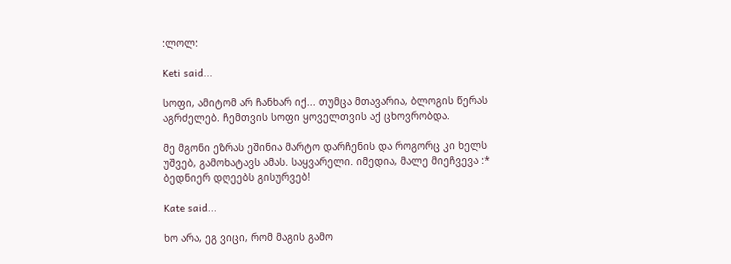:ლოლ:

Keti said...

სოფი, ამიტომ არ ჩანხარ იქ... თუმცა მთავარია, ბლოგის წერას აგრძელებ. ჩემთვის სოფი ყოველთვის აქ ცხოვრობდა.

მე მგონი ეზრას ეშინია მარტო დარჩენის და როგორც კი ხელს უშვებ, გამოხატავს ამას. საყვარელი. იმედია, მალე მიეჩვევა :*
ბედნიერ დღეებს გისურვებ!

Kate said...

ხო არა, ეგ ვიცი, რომ მაგის გამო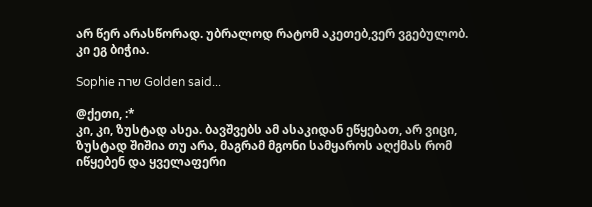არ წერ არასწორად. უბრალოდ რატომ აკეთებ,ვერ ვგებულობ.
კი ეგ ბიჭია.

Sophie שרה Golden said...

@ქეთი, :*
კი, კი, ზუსტად ასეა. ბავშვებს ამ ასაკიდან ეწყებათ, არ ვიცი, ზუსტად შიშია თუ არა, მაგრამ მგონი სამყაროს აღქმას რომ იწყებენ და ყველაფერი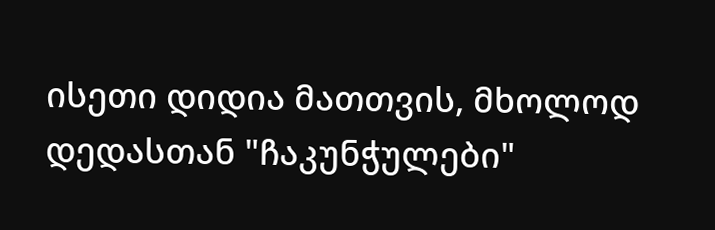ისეთი დიდია მათთვის, მხოლოდ დედასთან "ჩაკუნჭულები"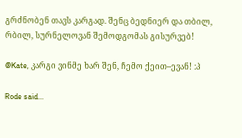გრძნობენ თავს კარგად. შენც ბედნიერ და თბილ, რბილ, სურნელოვან შემოდგომას გისურვებ!

@Kate, კარგი ვინმე ხარ შენ, ჩემო ქეით–ევან! :პ

Rode said...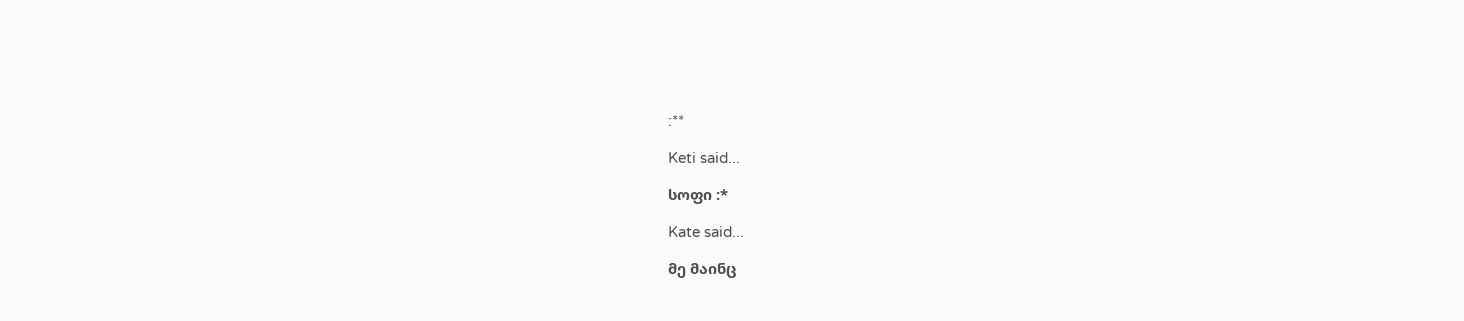:**

Keti said...

სოფი :*

Kate said...

მე მაინც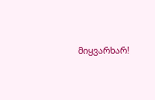მიყვარხარ!